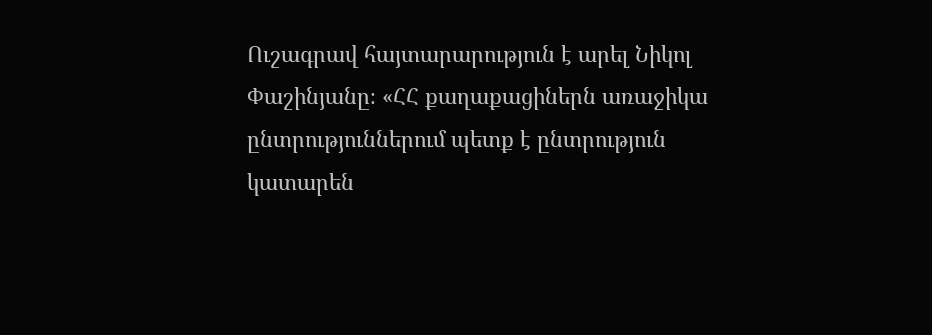Ուշագրավ հայտարարություն է արել Նիկոլ Փաշինյանը։ «ՀՀ քաղաքացիներն առաջիկա ընտրություններում պետք է ընտրություն կատարեն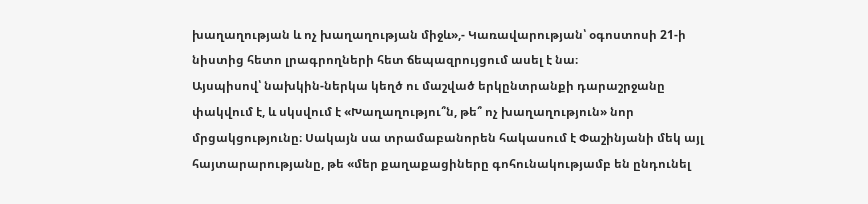խաղաղության և ոչ խաղաղության միջև»,- Կառավարության՝ օգոստոսի 21-ի նիստից հետո լրագրողների հետ ճեպազրույցում ասել է նա։
Այսպիսով՝ նախկին-ներկա կեղծ ու մաշված երկընտրանքի դարաշրջանը փակվում է, և սկսվում է «Խաղաղությու՞ն, թե՞ ոչ խաղաղություն» նոր մրցակցությունը։ Սակայն սա տրամաբանորեն հակասում է Փաշինյանի մեկ այլ հայտարարությանը, թե «մեր քաղաքացիները գոհունակությամբ են ընդունել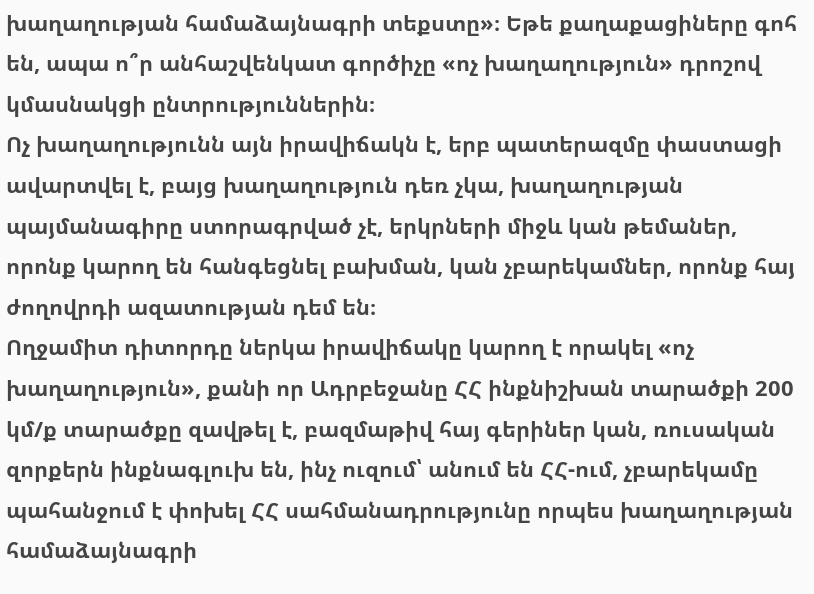խաղաղության համաձայնագրի տեքստը»։ Եթե քաղաքացիները գոհ են, ապա ո՞ր անհաշվենկատ գործիչը «ոչ խաղաղություն» դրոշով կմասնակցի ընտրություններին։
Ոչ խաղաղությունն այն իրավիճակն է, երբ պատերազմը փաստացի ավարտվել է, բայց խաղաղություն դեռ չկա, խաղաղության պայմանագիրը ստորագրված չէ, երկրների միջև կան թեմաներ, որոնք կարող են հանգեցնել բախման, կան չբարեկամներ, որոնք հայ ժողովրդի ազատության դեմ են։
Ողջամիտ դիտորդը ներկա իրավիճակը կարող է որակել «ոչ խաղաղություն», քանի որ Ադրբեջանը ՀՀ ինքնիշխան տարածքի 200 կմ/ք տարածքը զավթել է, բազմաթիվ հայ գերիներ կան, ռուսական զորքերն ինքնագլուխ են, ինչ ուզում՝ անում են ՀՀ-ում, չբարեկամը պահանջում է փոխել ՀՀ սահմանադրությունը որպես խաղաղության համաձայնագրի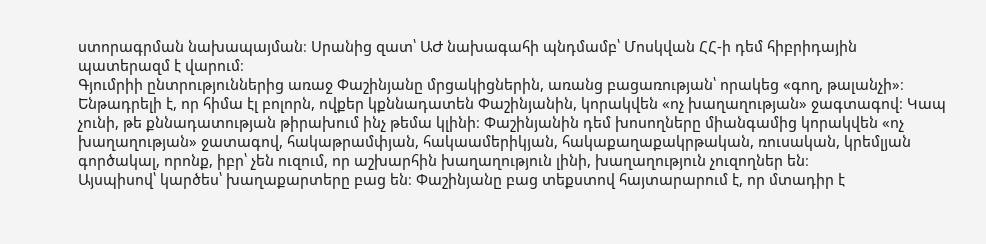ստորագրման նախապայման։ Սրանից զատ՝ ԱԺ նախագահի պնդմամբ՝ Մոսկվան ՀՀ-ի դեմ հիբրիդային պատերազմ է վարում։
Գյումրիի ընտրություններից առաջ Փաշինյանը մրցակիցներին, առանց բացառության՝ որակեց «գող, թալանչի»։ Ենթադրելի է, որ հիմա էլ բոլորն, ովքեր կքննադատեն Փաշինյանին, կորակվեն «ոչ խաղաղության» ջագտագով։ Կապ չունի, թե քննադատության թիրախում ինչ թեմա կլինի։ Փաշինյանին դեմ խոսողները միանգամից կորակվեն «ոչ խաղաղության» ջատագով, հակաթրամփյան, հակաամերիկյան, հակաքաղաքակրթական, ռուսական, կրեմլյան գործակալ, որոնք, իբր՝ չեն ուզում, որ աշխարհին խաղաղություն լինի, խաղաղություն չուզողներ են։
Այսպիսով՝ կարծես՝ խաղաքարտերը բաց են։ Փաշինյանը բաց տեքստով հայտարարում է, որ մտադիր է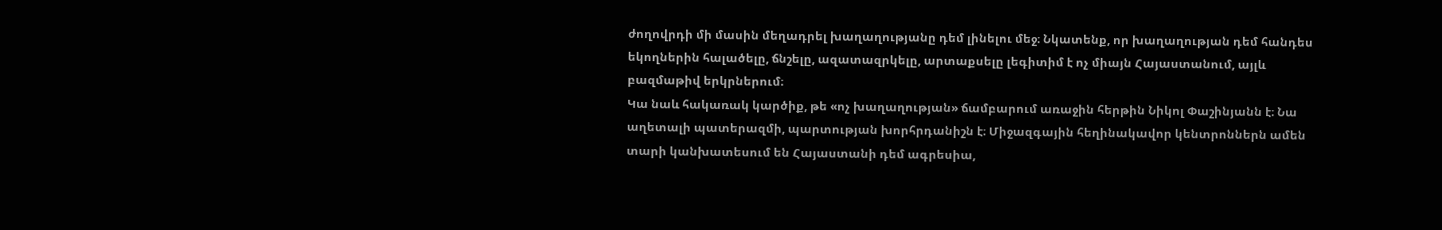ժողովրդի մի մասին մեղադրել խաղաղությանը դեմ լինելու մեջ։ Նկատենք, որ խաղաղության դեմ հանդես եկողներին հալածելը, ճնշելը, ազատազրկելը, արտաքսելը լեգիտիմ է ոչ միայն Հայաստանում, այլև բազմաթիվ երկրներում։
Կա նաև հակառակ կարծիք, թե «ոչ խաղաղության» ճամբարում առաջին հերթին Նիկոլ Փաշինյանն է։ Նա աղետալի պատերազմի, պարտության խորհրդանիշն է։ Միջազգային հեղինակավոր կենտրոններն ամեն տարի կանխատեսում են Հայաստանի դեմ ագրեսիա,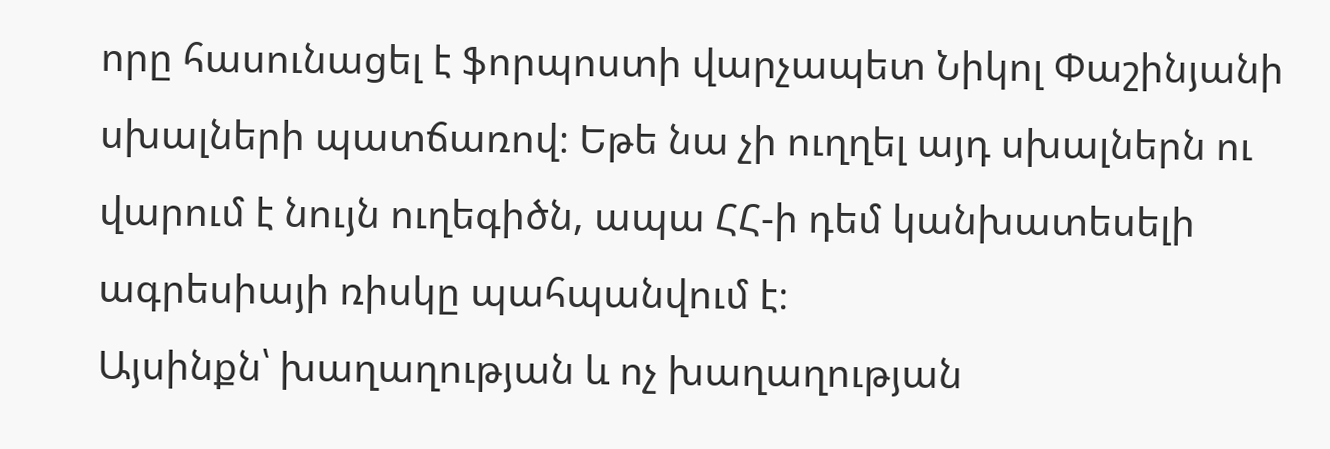որը հասունացել է ֆորպոստի վարչապետ Նիկոլ Փաշինյանի սխալների պատճառով։ Եթե նա չի ուղղել այդ սխալներն ու վարում է նույն ուղեգիծն, ապա ՀՀ-ի դեմ կանխատեսելի ագրեսիայի ռիսկը պահպանվում է։
Այսինքն՝ խաղաղության և ոչ խաղաղության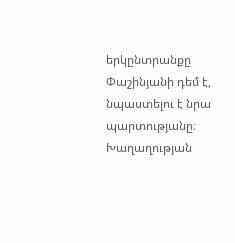երկընտրանքը Փաշինյանի դեմ է, նպաստելու է նրա պարտությանը։ Խաղաղության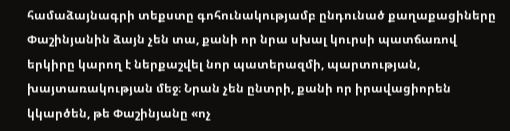համաձայնագրի տեքստը գոհունակությամբ ընդունած քաղաքացիները Փաշինյանին ձայն չեն տա, քանի որ նրա սխալ կուրսի պատճառով երկիրը կարող է ներքաշվել նոր պատերազմի, պարտության, խայտառակության մեջ։ Նրան չեն ընտրի, քանի որ իրավացիորեն կկարծեն, թե Փաշինյանը «ոչ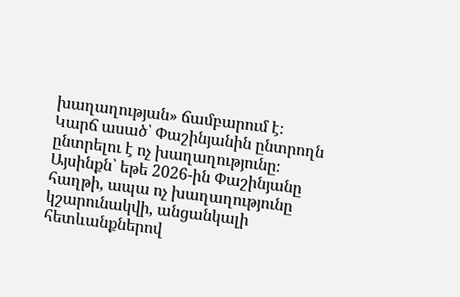խաղաղության» ճամբարում է։
Կարճ ասած՝ Փաշինյանին ընտրողն ընտրելու է ոչ խաղաղությունը։ Այսինքն՝ եթե 2026-ին Փաշինյանը հաղթի, ապա ոչ խաղաղությունը կշարունակվի, անցանկալի հետևանքներով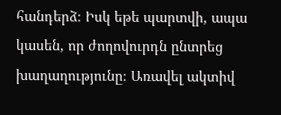հանդերձ։ Իսկ եթե պարտվի, ապա կասեն, որ ժողովուրդն ընտրեց խաղաղությունը։ Առավել ակտիվ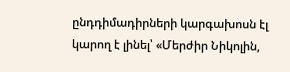ընդդիմադիրների կարգախոսն էլ կարող է լինել՝ «Մերժիր Նիկոլին,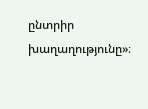ընտրիր խաղաղությունը»։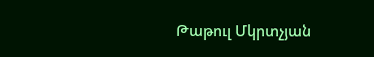Թաթուլ Մկրտչյան